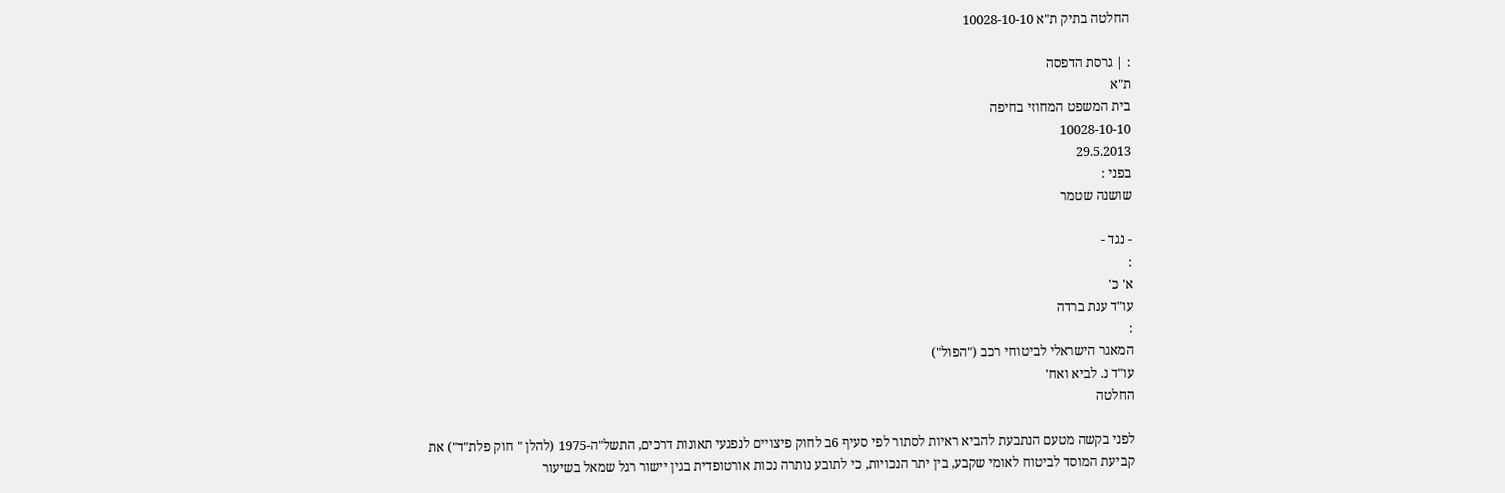החלטה בתיק ת"א 10028-10-10

: | גרסת הדפסה
ת"א
בית המשפט המחוזי בחיפה
10028-10-10
29.5.2013
בפני :
שושנה שטמר

- נגד -
:
א' כ'
עו"ד ענת ברדה
:
המאגר הישראלי לביטוחי רכב ("הפול")
עו"ד נ. לביא ואח'
החלטה

לפני בקשה מטעם הנתבעת להביא ראיות לסתור לפי סעיף 6ב לחוק פיצויים לנפגעי תאונות דרכים, התשל"ה-1975 (להלן " חוק פלת"ד") את קביעת המוסד לביטוח לאומי שקבע, בין יתר הנכויות, כי לתובע נותרה נכות אורטופדית בגין יישור רגל שמאל בשיעור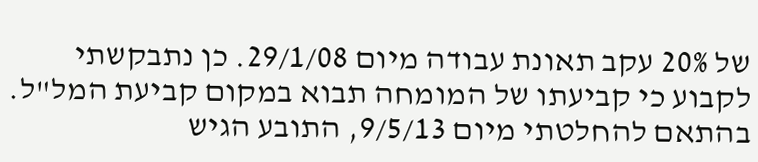של 20% עקב תאונת עבודה מיום 29/1/08. כן נתבקשתי לקבוע כי קביעתו של המומחה תבוא במקום קביעת המל"ל. בהתאם להחלטתי מיום 9/5/13, התובע הגיש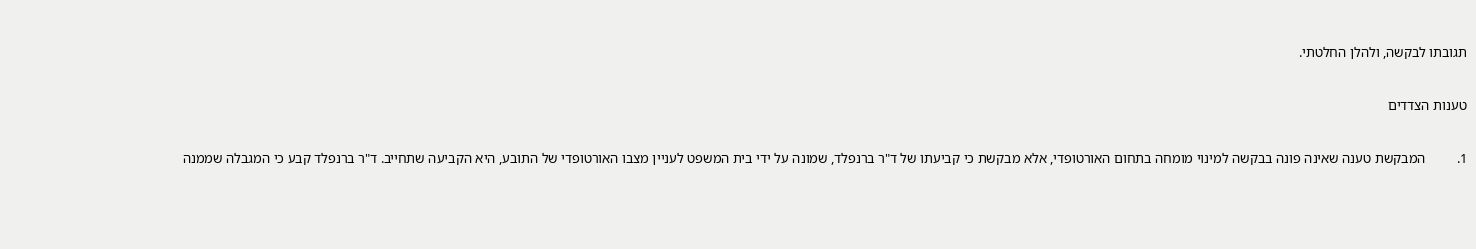תגובתו לבקשה, ולהלן החלטתי.

טענות הצדדים

1.         המבקשת טענה שאינה פונה בבקשה למינוי מומחה בתחום האורטופדי, אלא מבקשת כי קביעתו של ד"ר ברנפלד, שמונה על ידי בית המשפט לעניין מצבו האורטופדי של התובע, היא הקביעה שתחייב. ד"ר ברנפלד קבע כי המגבלה שממנה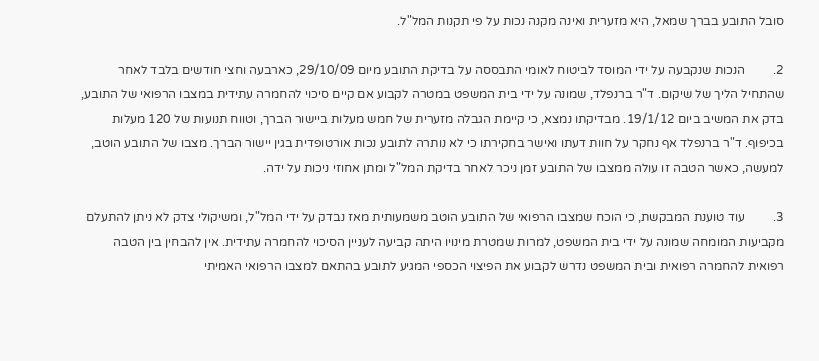סובל התובע בברך שמאל, היא מזערית ואינה מקנה נכות על פי תקנות המל"ל.

2.         הנכות שנקבעה על ידי המוסד לביטוח לאומי התבססה על בדיקת התובע מיום 29/10/09, כארבעה וחצי חודשים בלבד לאחר שהתחיל הליך של שיקום. ד"ר ברנפלד, שמונה על ידי בית המשפט במטרה לקבוע אם קיים סיכוי להחמרה עתידית במצבו הרפואי של התובע, בדק את המשיב ביום 19/1/12. מבדיקתו נמצא, כי קיימת הגבלה מזערית של חמש מעלות ביישור הברך, וטווח תנועות של 120 מעלות בכיפוף. ד"ר ברנפלד אף נחקר על חוות דעתו ואישר בחקירתו כי לא נותרה לתובע נכות אורטופדית בגין יישור הברך. מצבו של התובע הוטב, למעשה, כאשר הטבה זו עולה ממצבו של התובע זמן ניכר לאחר בדיקת המל"ל ומתן אחוזי ניכות על ידה.

3.         עוד טוענת המבקשת, כי הוכח שמצבו הרפואי של התובע הוטב משמעותית מאז נבדק על ידי המל"ל, ומשיקולי צדק לא ניתן להתעלם מקביעות המומחה שמונה על ידי בית המשפט, למרות שמטרת מינויו היתה קביעה לעניין הסיכוי להחמרה עתידית. אין להבחין בין הטבה רפואית להחמרה רפואית ובית המשפט נדרש לקבוע את הפיצוי הכספי המגיע לתובע בהתאם למצבו הרפואי האמיתי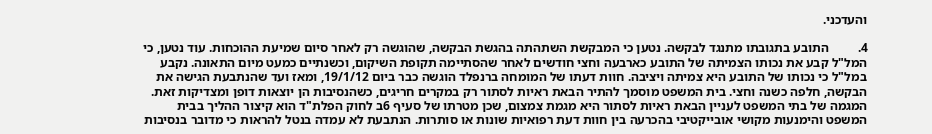והעדכני.

4.         התובע בתגובתו מתנגד לבקשה. נטען כי המבקשת השתהתה בהגשת הבקשה, שהוגשה רק לאחר סיום שמיעת ההוכחות. עוד נטען, כי המל"ל קבע את נכותו הצמיתה של התובע כארבעה וחצי חודשים לאחר שהסתיימה תקופת השיקום, וכשנתיים כמעט מיום התאונה. נקבע במל"ל כי נכותו של התובע היא צמיתה ויציבה. חוות דעתו של המומחה ברנפלד הוגשה כבר ביום 19/1/12, ומאז ועד שהנתבעת הגישה את הבקשה, חלפה כשנה וחצי. בית המשפט מוסמך להתיר הבאת ראיות לסתור רק במקרים חריגים, כשהנסיבות הן יוצאות דופן ומצדיקות זאת. המגמה של בתי המשפט לעניין הבאת ראיות לסתור היא מגמת צמצום, שכן מטרתו של סעיף 6ב לחוק הפלת"ד הוא קיצור ההליך בבית המשפט והימנעות מקושי אובייקטיבי בהכרעה בין חוות דעת רפואיות שונות או סותרות. הנתבעת לא עמדה בנטל להראות כי מדובר בנסיבות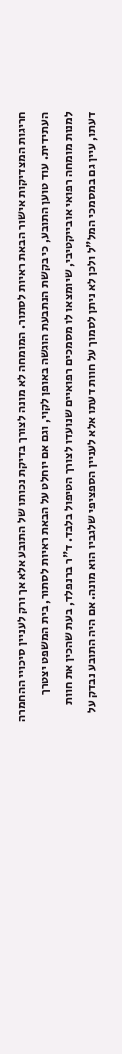חריגות המצדיקות אישור הבאת ראיות לסתור. המומחה לא מונה לצורך בדיקת נכותו של התובע אלא אך ורק לעניין סיכויי ההחמרה העתידית. עוד טוען התובע, כי בקשת הנתבעת הוגשה באופן לקוי, וגם אם יוחלט על הבאת ראיות לסתור, בית המשפט יצטרך למנות מומחה רפואי אובייקטיבי, שיומצאו לו מסמכים רפואיים שנועדו לצורך הטיפול בלבד. ד"ר ברנפלד, בעת שהכין את חוות דעתו, עיין גם במסמכי המל"ל ולכן לא ניתן לסמוך על חוות דעתו אלא לעניין הספציפי שלגביו הוא מונה. אם היה התובע נבדק על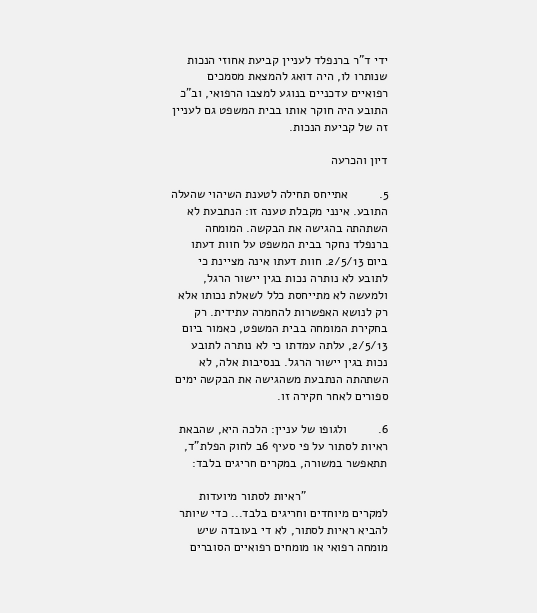ידי ד"ר ברנפלד לעניין קביעת אחוזי הנכות שנותרו לו, היה דואג להמצאת מסמכים רפואיים עדכניים בנוגע למצבו הרפואי, וב"כ התובע היה חוקר אותו בבית המשפט גם לעניין זה של קביעת הנכות.

דיון והכרעה

5.         אתייחס תחילה לטענת השיהוי שהעלה התובע. אינני מקבלת טענה זו: הנתבעת לא השתהתה בהגישה את הבקשה. המומחה ברנפלד נחקר בבית המשפט על חוות דעתו ביום 2/5/13. חוות דעתו אינה מציינת כי לתובע לא נותרה נכות בגין יישור הרגל, ולמעשה לא מתייחסת כלל לשאלת נכותו אלא רק לנושא האפשרות להחמרה עתידית. רק בחקירת המומחה בבית המשפט, כאמור ביום 2/5/13, עלתה עמדתו כי לא נותרה לתובע נכות בגין יישור הרגל. בנסיבות אלה, לא השתהתה הנתבעת משהגישה את הבקשה ימים ספורים לאחר חקירה זו.

6.         ולגופו של עניין: הלכה היא, שהבאת ראיות לסתור על פי סעיף 6ב לחוק הפלת"ד, תתאפשר במשורה, במקרים חריגים בלבד:

                        "ראיות לסתור מיועדות למקרים מיוחדים וחריגים בלבד... כדי שיותר להביא ראיות לסתור, לא די בעובדה שיש מומחה רפואי או מומחים רפואיים הסוברים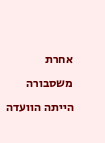אחרת משסבורה הייתה הוועדה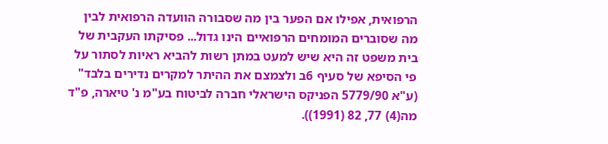הרפואית, אפילו אם הפער בין מה שסבורה הוועדה הרפואית לבין מה שסוברים המומחים הרפואיים הינו גדול... פסיקתו העקבית של בית משפט זה היא שיש למעט במתן רשות להביא ראיות לסתור על פי הסיפא של סעיף 6ב ולצמצם את ההיתר למקרים נדירים בלבד" (ע"א 5779/90 הפניקס הישראלי חברה לביטוח בע"מ נ' טיארה, פ"ד מה(4) 77, 82 (1991)).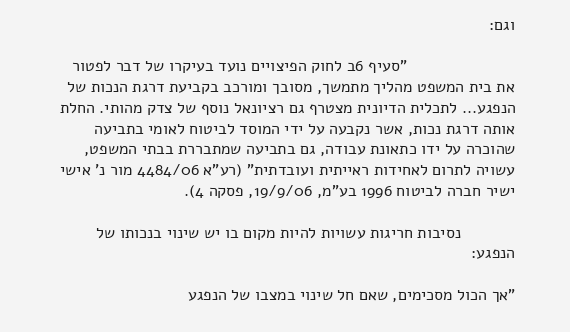וגם:

                        "סעיף 6ב לחוק הפיצויים נועד בעיקרו של דבר לפטור את בית המשפט מהליך מתמשך, מסובך ומורכב בקביעת דרגת הנכות של הנפגע... לתכלית הדיונית מצטרף גם רציונאל נוסף של צדק מהותי. החלת אותה דרגת נכות, אשר נקבעה על ידי המוסד לביטוח לאומי בתביעה שהוכרה על ידו כתאונת עבודה, גם בתביעה שמתבררת בבתי המשפט, עשויה לתרום לאחידות ראייתית ועובדתית" (רע"א 4484/06 מור נ' אישי ישיר חברה לביטוח 1996 בע"מ, 19/9/06, פסקה 4).

            נסיבות חריגות עשויות להיות מקום בו יש שינוי בנכותו של הנפגע:

"אך הכול מסכימים, שאם חל שינוי במצבו של הנפגע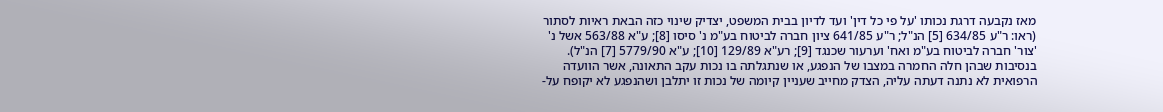מאז נקבעה דרגת נכותו 'על פי כל דין' ועד לדיון בבית המשפט, יצדיק שינוי כזה הבאת ראיות לסתור (ראו: ר"ע 634/85 [5] הנ"ל; ר"ע 641/85 ציון חברה לביטוח בע"מ נ' סיסו [8]; ע"א 563/88 אשל נ' 'צור' חברה לביטוח בע"מ ואח' וערעור שכנגד [9]; רע"א 129/89 [10]; ע"א 5779/90 [7] הנ"ל). בנסיבות שבהן חלה החמרה במצבו של הנפגע, או שנתגלתה בו נכות עקב התאונה, אשר הוועדה הרפואית לא נתנה דעתה עליה, הצדק מחייב שעניין קיומה של נכות זו יתלבן ושהנפגע לא יקופח על-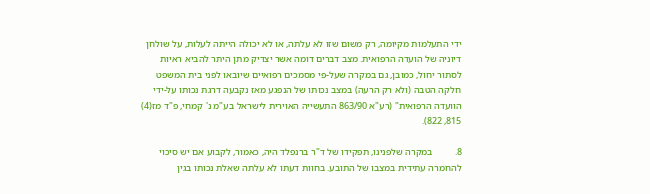ידי התעלמות מקיומה, רק משום שזו לא עלתה, או לא יכולה הייתה לעלות, על שולחן דיוניה של הועדה הרפואית. מצב דברים דומה אשר יצדיק מתן היתר להביא ראיות לסתור יחול, כמובן, גם במקרה שעל-פי מסמכים רפואיים שיובאו לפני בית המשפט חלקה הטבה (ולא רק הרעה) במצב נכותו של הנפגע מאז נקבעה דרגת נכותו על-ידי הוועדה הרפואית" (רע"א 863/90 התעשייה האוירית לישראל בע"מ נ' קמחי, פ"ד מז(4) 815, 822).

8.         במקרה שלפנינו, תפקידו של ד"ר ברנפלד היה, כאמור, לקבוע אם יש סיכוי להחמרה עתידית במצבו של התובע. בחוות דעתו לא עלתה שאלת נכותו בגין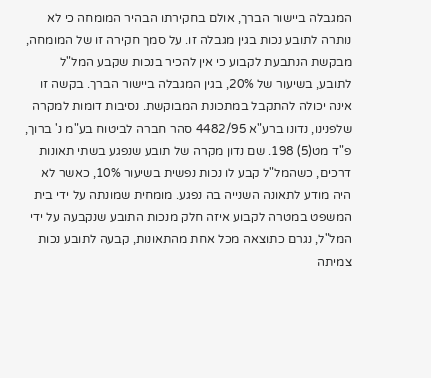המגבלה ביישור הברך, אולם בחקירתו הבהיר המומחה כי לא נותרה לתובע נכות בגין מגבלה זו. על סמך חקירה זו של המומחה, מבקשת הנתבעת לקבוע כי אין להכיר בנכות שקבע המל"ל לתובע, בשיעור של 20%, בגין המגבלה ביישור הברך. בקשה זו אינה יכולה להתקבל במתכונת המבוקשת. נסיבות דומות למקרה שלפנינו, נדונו ברע"א 4482/95 סהר חברה לביטוח בע"מ נ' ברוך, פ"ד מט(5) 198. שם נדון מקרה של תובע שנפגע בשתי תאונות דרכים, כשהמל"ל קבע לו נכות נפשית בשיעור 10%, כאשר לא היה מודע לתאונה השנייה בה נפגע. מומחית שמונתה על ידי בית המשפט במטרה לקבוע איזה חלק מנכות התובע שנקבעה על ידי המל"ל, נגרם כתוצאה מכל אחת מהתאונות, קבעה לתובע נכות צמיתה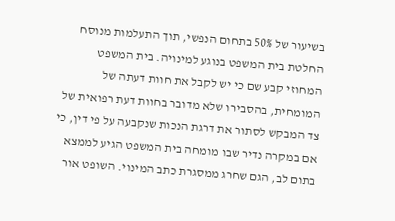בשיעור של 50% בתחום הנפשי, תוך התעלמות מנוסח החלטת בית המשפט בנוגע למינויה. בית המשפט המחוזי קבע שם כי יש לקבל את חוות דעתה של המומחית, בהסבירו שלא מדובר בחוות דעת רפואית של צד המבקש לסתור את דרגת הנכות שנקבעה על פי דין, כי אם במקרה נדיר שבו מומחה בית המשפט הגיע לממצא בתום לב, הגם שחרג ממסגרת כתב המינוי. השופט אור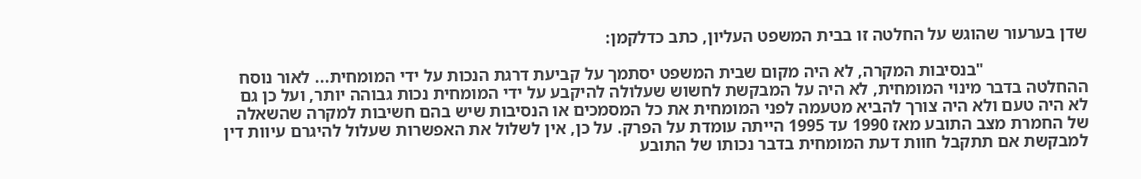שדן בערעור שהוגש על החלטה זו בבית המשפט העליון, כתב כדלקמן:

                        "בנסיבות המקרה, לא היה מקום שבית המשפט יסתמך על קביעת דרגת הנכות על ידי המומחית... לאור נוסח ההחלטה בדבר מינוי המומחית, לא היה על המבקשת לחשוש שעלולה להיקבע על ידי המומחית נכות גבוהה יותר, ועל כן גם לא היה טעם ולא היה צורך להביא מטעמה לפני המומחית את כל המסמכים או הנסיבות שיש בהם חשיבות למקרה שהשאלה של החמרת מצב התובע מאז 1990 עד 1995 הייתה עומדת על הפרק. על כן, אין לשלול את האפשרות שעלול להיגרם עיוות דין למבקשת אם תתקבל חוות דעת המומחית בדבר נכותו של התובע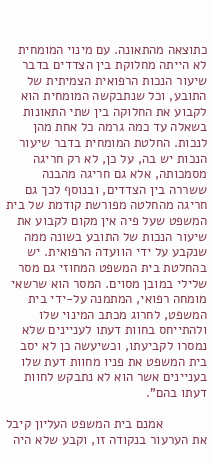כתוצאה מהתאונה. עם מינוי המומחית לא הייתה מחלוקת בין הצדדים בדבר שיעור הנכות הרפואית הצמיתית של התובע, וכל שנתבקשה המומחית הוא לקבוע את החלוקה בין שתי התאונות בשאלה עד כמה גרמה כל אחת מהן לנכות. החלטת המומחית בדבר שיעור הנכות יש בה, על כן, לא רק חריגה מסמכותה, אלא גם חריגה מהבנה ששררה בין הצדדים, ובנוסף לכך גם חריגה מהחלטה מפורשת קודמת של בית המשפט שעל פיה אין מקום לקבוע את שיעור הנכות של התובע בשונה ממה שנקבע על ידי הוועדה הרפואית. יש בהחלטת בית המשפט המחוזי גם מסר שלילי במובן מסוים. המסר הוא שרשאי מומחה רפואי, המתמנה על-ידי בית המשפט, לחרוג מכתב המינוי שלו ולהתייחס בחוות דעתו לעניינים שלא נמסרו לקביעתו, וכשיעשה כן לא יסב בית המשפט את פניו מחוות דעת שלו בעניינים אשר הוא לא נתבקש לחוות דעתו בהם".

            אמנם בית המשפט העליון קיבל את הערעור בנקודה זו, וקבע שלא היה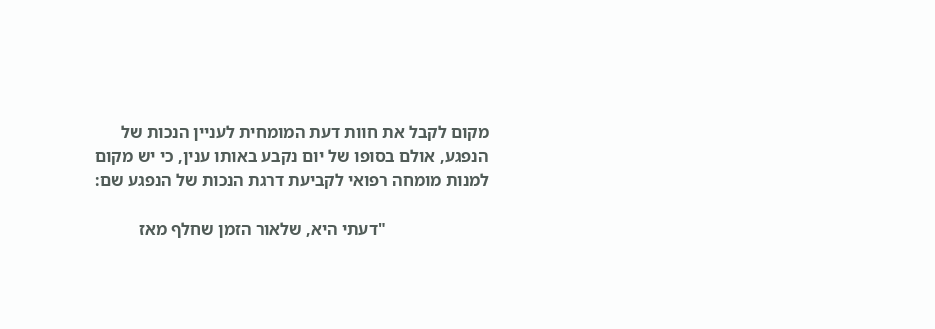מקום לקבל את חוות דעת המומחית לעניין הנכות של הנפגע, אולם בסופו של יום נקבע באותו ענין, כי יש מקום למנות מומחה רפואי לקביעת דרגת הנכות של הנפגע שם:

                        "דעתי היא, שלאור הזמן שחלף מאז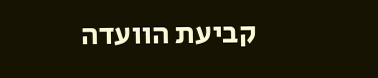קביעת הוועדה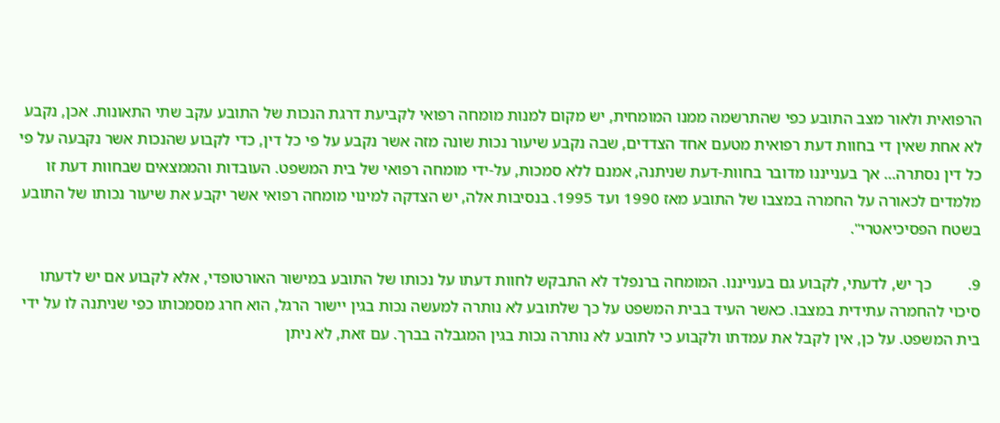הרפואית ולאור מצב התובע כפי שהתרשמה ממנו המומחית, יש מקום למנות מומחה רפואי לקביעת דרגת הנכות של התובע עקב שתי התאונות. אכן, נקבע לא אחת שאין די בחוות דעת רפואית מטעם אחד הצדדים, שבה נקבע שיעור נכות שונה מזה אשר נקבע על פי כל דין, כדי לקבוע שהנכות אשר נקבעה על פי כל דין נסתרה... אך בענייננו מדובר בחוות-דעת שניתנה, אמנם ללא סמכות, על-ידי מומחה רפואי של בית המשפט. העובדות והממצאים שבחוות דעת זו מלמדים לכאורה על החמרה במצבו של התובע מאז 1990 ועד 1995. בנסיבות אלה, יש הצדקה למינוי מומחה רפואי אשר יקבע את שיעור נכותו של התובע בשטח הפסיכיאטרי".

9.         כך יש, לדעתי, לקבוע גם בענייננו. המומחה ברנפלד לא התבקש לחוות דעתו על נכותו של התובע במישור האורטופדי, אלא לקבוע אם יש לדעתו סיכוי להחמרה עתידית במצבו. כאשר העיד בבית המשפט על כך שלתובע לא נותרה למעשה נכות בגין יישור הרגל, הוא חרג מסמכותו כפי שניתנה לו על ידי בית המשפט. על כן, אין לקבל את עמדתו ולקבוע כי לתובע לא נותרה נכות בגין המגבלה בברך. עם זאת, לא ניתן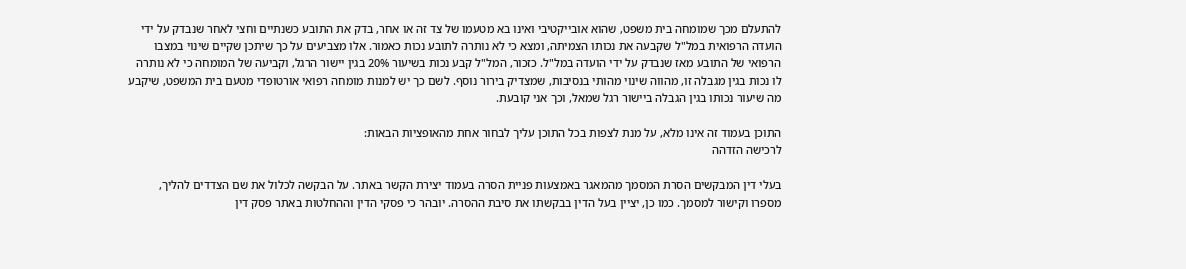להתעלם מכך שמומחה בית משפט, שהוא אובייקטיבי ואינו בא מטעמו של צד זה או אחר, בדק את התובע כשנתיים וחצי לאחר שנבדק על ידי הועדה הרפואית במל"ל שקבעה את נכותו הצמיתה, ומצא כי לא נותרה לתובע נכות כאמור. אלו מצביעים על כך שיתכן שקיים שינוי במצבו הרפואי של התובע מאז שנבדק על ידי הועדה במל"ל. כזכור, המל"ל קבע נכות בשיעור 20% בגין יישור הרגל, וקביעה של המומחה כי לא נותרה לו נכות בגין מגבלה זו, מהווה שינוי מהותי בנסיבות, שמצדיק בירור נוסף. לשם כך יש למנות מומחה רפואי אורטופדי מטעם בית המשפט, שיקבע מה שיעור נכותו בגין הגבלה ביישור רגל שמאל, וכך אני קובעת.

התוכן בעמוד זה אינו מלא, על מנת לצפות בכל התוכן עליך לבחור אחת מהאופציות הבאות:
לרכישה הזדהה

בעלי דין המבקשים הסרת המסמך מהמאגר באמצעות פניית הסרה בעמוד יצירת הקשר באתר. על הבקשה לכלול את שם הצדדים להליך, מספרו וקישור למסמך. כמו כן, יציין בעל הדין בבקשתו את סיבת ההסרה. יובהר כי פסקי הדין וההחלטות באתר פסק דין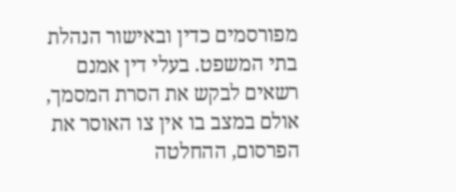מפורסמים כדין ובאישור הנהלת בתי המשפט. בעלי דין אמנם רשאים לבקש את הסרת המסמך, אולם במצב בו אין צו האוסר את הפרסום, ההחלטה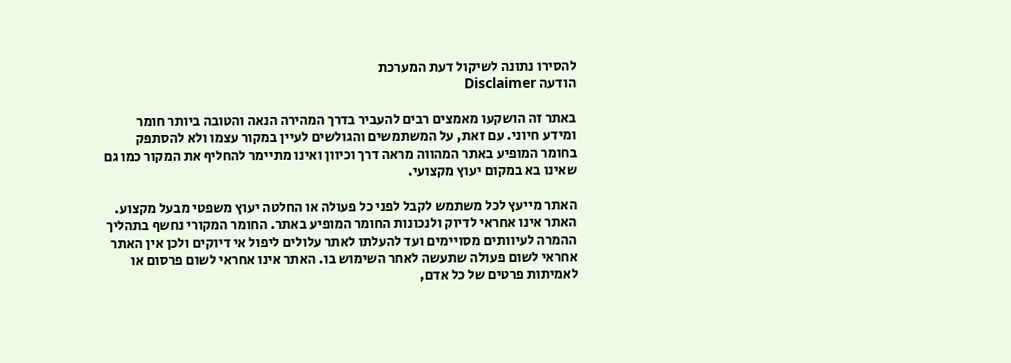להסירו נתונה לשיקול דעת המערכת
הודעה Disclaimer

באתר זה הושקעו מאמצים רבים להעביר בדרך המהירה הנאה והטובה ביותר חומר ומידע חיוני. עם זאת, על המשתמשים והגולשים לעיין במקור עצמו ולא להסתפק בחומר המופיע באתר המהווה מראה דרך וכיוון ואינו מתיימר להחליף את המקור כמו גם שאינו בא במקום יעוץ מקצועי.

האתר מייעץ לכל משתמש לקבל לפני כל פעולה או החלטה יעוץ משפטי מבעל מקצוע. האתר אינו אחראי לדיוק ולנכונות החומר המופיע באתר. החומר המקורי נחשף בתהליך ההמרה לעיוותים מסויימים ועד להעלתו לאתר עלולים ליפול אי דיוקים ולכן אין האתר אחראי לשום פעולה שתעשה לאחר השימוש בו. האתר אינו אחראי לשום פרסום או לאמיתות פרטים של כל אדם,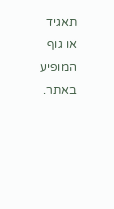תאגיד או גוף המופיע באתר.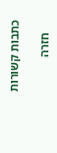כתבות קשורות

    חזרה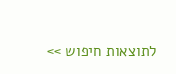לתוצאות חיפוש >>